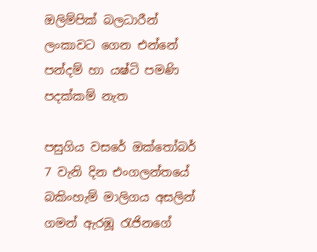ඔලිම්පික් බලධාරීන් ලංකාවට ගෙන එන්නේ පන්දම් හා යෂ්ටි පමණි පදක්කම් නැත

පසුගිය වසරේ ඔක්තෝබර් 7 වැනි දින එංගලන්තයේ බකිංහැම් මාලිගය අසලින් ගමන් ඇරඹූ රැජිනගේ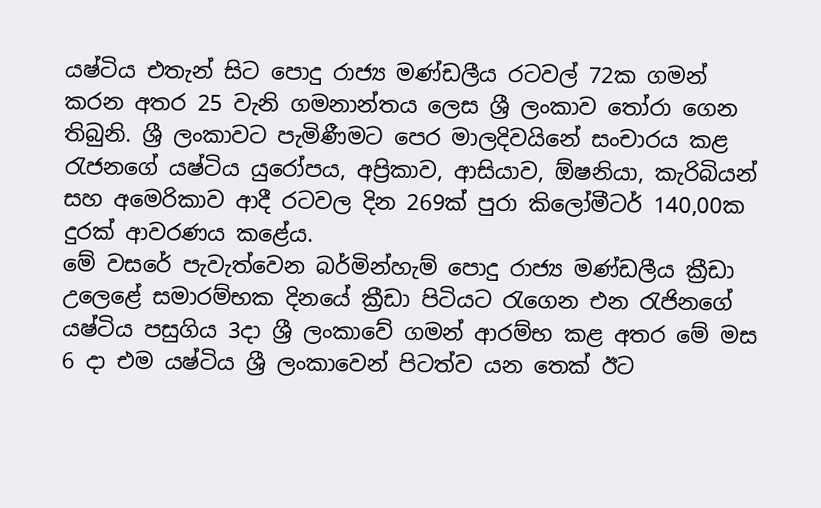යෂ්ටිය එතැන් සිට පොදු රාජ්‍ය මණ්ඩලීය රටවල් 72ක ගමන් කරන අතර 25 වැනි ගමනාන්තය ලෙස ශ්‍රී ලංකාව තෝරා ගෙන තිබුනි. ශ්‍රී ලංකාවට පැමිණීමට පෙර මාලදිවයිනේ සංචාරය කළ රැජනගේ යෂ්ටිය යුරෝපය, අප්‍රිකාව, ආසියාව, ඕෂනියා, කැරිබියන් සහ අමෙරිකාව ආදී රටවල දින 269ක් පුරා කිලෝමීටර් 140,00ක දුරක් ආවරණය කළේය.
මේ වසරේ පැවැත්වෙන බර්මින්හැම් පොදු රාජ්‍ය මණ්ඩලීය ක්‍රීඩා උලෙළේ සමාරම්භක දිනයේ ක්‍රීඩා පිටියට රැගෙන එන රැජිනගේ යෂ්ටිය පසුගිය 3දා ශ්‍රී ලංකාවේ ගමන් ආරම්භ කළ අතර මේ මස 6 දා එම යෂ්ටිය ශ්‍රී ලංකාවෙන් පිටත්ව යන තෙක් ඊට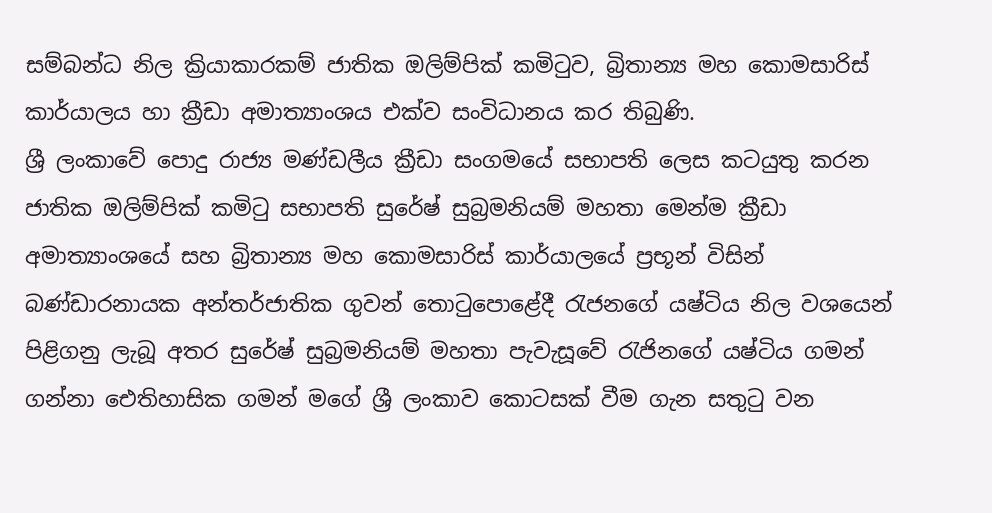සම්බන්ධ නිල ක්‍රියාකාරකම් ජාතික ඔලිම්පික් කමිටුව, බ්‍රිතාන්‍ය මහ කොමසාරිස් කාර්යාලය හා ක්‍රීඩා අමාත්‍යාංශය එක්ව සංවිධානය කර තිබුණි.
ශ්‍රී ලංකාවේ පොදු රාජ්‍ය මණ්ඩලීය ක්‍රීඩා සංගමයේ සභාපති ලෙස කටයුතු කරන ජාතික ඔලිම්පික් කමිටු සභාපති සුරේෂ් සුබ්‍රමනියම් මහතා මෙන්ම ක්‍රීඩා අමාත්‍යාංශයේ සහ බ්‍රිතාන්‍ය මහ කොමසාරිස් කාර්යාලයේ ප්‍රභූන් විසින් බණ්ඩාරනායක අන්තර්ජාතික ගුවන් තොටුපොළේදී රැජනගේ යෂ්ටිය නිල වශයෙන් පිළිගනු ලැබූ අතර සුරේෂ් සුබ්‍රමනියම් මහතා පැවැසූවේ රැජිනගේ යෂ්ටිය ගමන් ගන්නා ඓතිහාසික ගමන් මගේ ශ්‍රී ලංකාව කොටසක් වීම ගැන සතුටු වන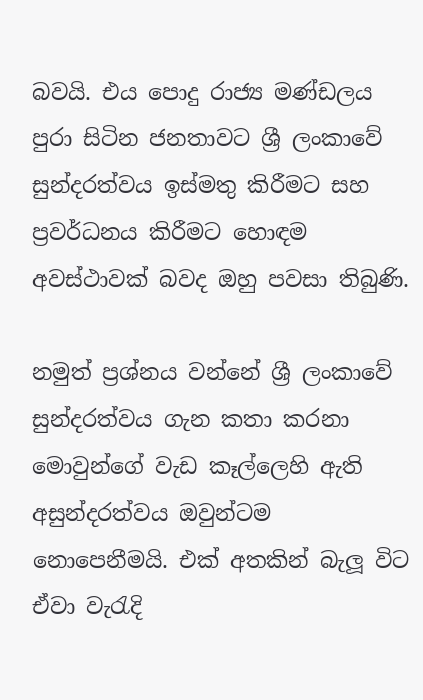බවයි. එය පොදු රාජ්‍ය මණ්ඩලය පුරා සිටින ජනතාවට ශ්‍රී ලංකාවේ සුන්දරත්වය ඉස්මතු කිරීමට සහ ප්‍රවර්ධනය කිරීමට හොඳම අවස්ථාවක් බවද ඔහු පවසා තිබුණි.

නමුත් ප්‍රශ්නය වන්නේ ශ්‍රී ලංකාවේ සුන්දරත්වය ගැන කතා කරනා මොවුන්ගේ වැඩ කෑල්ලෙහි ඇති අසුන්දරත්වය ඔවුන්ටම නොපෙනීමයි. එක් අතකින් බැලූ විට ඒවා වැරැදි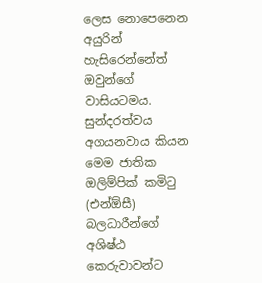ලෙස නොපෙනෙන අයුරින් හැසිරෙන්නේත් ඔවුන්ගේ වාසියටමය. සුන්දරත්වය අගයනවාය කියන මෙම ජාතික ඔලිම්පික් කමිටු (එන්ඕසී) බලධාරීන්ගේ අශිෂ්ඨ කෙරුවාවන්ට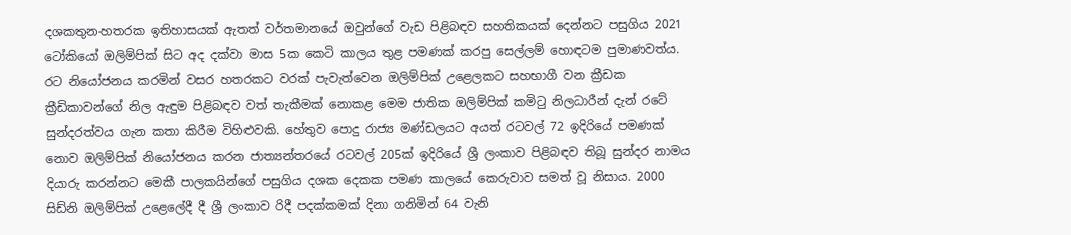දශකතුන-හතරක ඉතිහාසයක් ඇතත් වර්තමානයේ ඔවුන්ගේ වැඩ පිළිබඳව සහතිකයක් දෙන්නට පසුගිය 2021 ටෝකියෝ ඔලිම්පික් සිට අද දක්වා මාස 5ක කෙටි කාලය තුළ පමණක් කරපු සෙල්ලම් හොඳටම පුමාණවත්ය.
රට නියෝජනය කරමින් වසර හතරකට වරක් පැවැත්වෙන ඔලිම්පික් උළෙලකට සහභාගී වන ක්‍රීඩක ක්‍රීඩිකාවන්ගේ නිල ඇඳුම පිළිබඳව වත් තැකීමක් නොකළ මෙම ජාතික ඔලිම්පික් කමිටු නිලධාරීන් දැන් රටේ සුන්දරත්වය ගැන කතා කිරීම විහිළුවකි. හේතුව පොදු රාජ්‍ය මණ්ඩලයට අයත් රටවල් 72 ඉදිරියේ පමණක් නොව ඔලිම්පික් නියෝජනය කරන ජාත්‍යන්තරයේ රටවල් 205ක් ඉදිරියේ ශ්‍රී ලංකාව පිළිබඳව තිබූ සුන්දර නාමය දියාරු කරන්නට මෙකී පාලකයින්ගේ පසුගිය දශක දෙකක පමණ කාලයේ කෙරුවාව සමත් වූ නිසාය. 2000 සිඩ්නි ඔලිම්පික් උළෙලේදී දී ශ්‍රී ලංකාව රිදී පදක්කමක් දිනා ගනිමින් 64 වැනි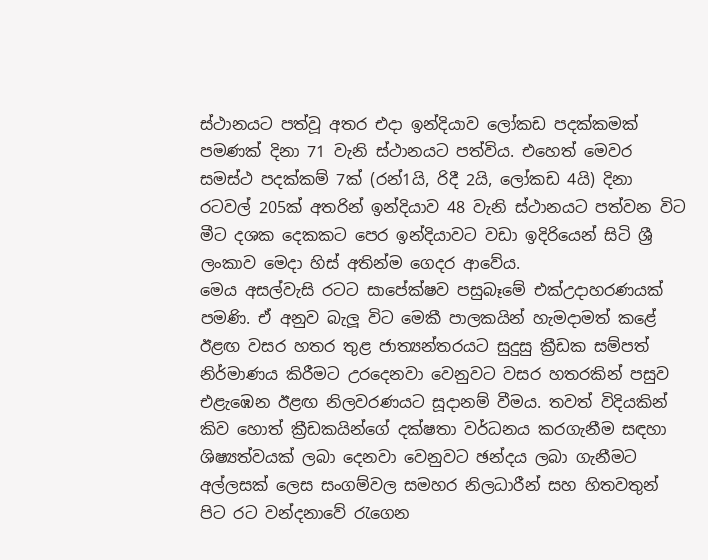ස්ථානයට පත්වූ අතර එදා ඉන්දියාව ලෝකඩ පදක්කමක් පමණක් දිනා 71 වැනි ස්ථානයට පත්විය. එහෙත් මෙවර සමස්ථ පදක්කම් 7ක් (රන්1යි, රිදී 2යි, ලෝකඩ 4යි) දිනා රටවල් 205ක් අතරින් ඉන්දියාව 48 වැනි ස්ථානයට පත්වන විට මීට දශක දෙකකට පෙර ඉන්දියාවට වඩා ඉදිරියෙන් සිටි ශ්‍රී ලංකාව මෙදා හිස් අතින්ම ගෙදර ආවේය.
මෙය අසල්වැසි රටට සාපේක්ෂව පසුබෑමේ එක්උදාහරණයක් පමණි. ඒ අනුව බැලූ විට මෙකී පාලකයින් හැමදාමත් කළේ ඊළඟ වසර හතර තුළ ජාත්‍යන්තරයට සුදුසු ක්‍රීඩක සම්පත් නිර්මාණය කිරීමට උරදෙනවා වෙනුවට වසර හතරකින් පසුව එළැඹෙන ඊළඟ නිලවරණයට සූදානම් වීමය. තවත් විදියකින් කිව හොත් ක්‍රීඩකයින්ගේ දක්ෂතා වර්ධනය කරගැනීම සඳහා ශිෂ්‍යත්වයක් ලබා දෙනවා වෙනුවට ඡන්දය ලබා ගැනීමට අල්ලසක් ලෙස සංගම්වල සමහර නිලධාරීන් සහ හිතවතුන් පිට රට වන්දනාවේ රැගෙන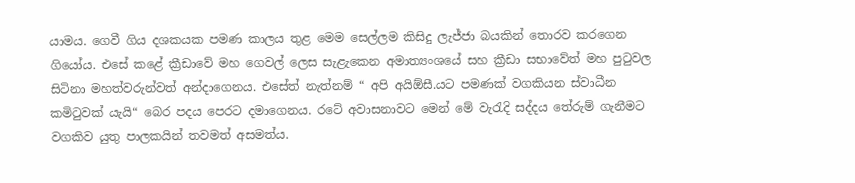යාමය. ගෙවී ගිය දශකයක පමණ කාලය තුළ මෙම සෙල්ලම කිසිදු ලැජ්ජා බයකින් තොරව කරගෙන ගියෝය. එසේ කළේ ක්‍රීඩාවේ මහ ගෙවල් ලෙස සැළැකෙන අමාත්‍යංශයේ සහ ක්‍රීඩා සභාවේත් මහ පුටුවල සිටිනා මහත්වරුන්වත් අන්දාගෙනය. එසේත් නැත්නම් “ අපි අයිඕසී.යට පමණක් වගකියන ස්වාධීන කමිටුවක් යැයි“ බෙර පදය පෙරට දමාගෙනය. රටේ අවාසනාවට මෙන් මේ වැරැදි සද්දය තේරුම් ගැනීමට වගකිව යුතු පාලකයින් තවමත් අසමත්ය.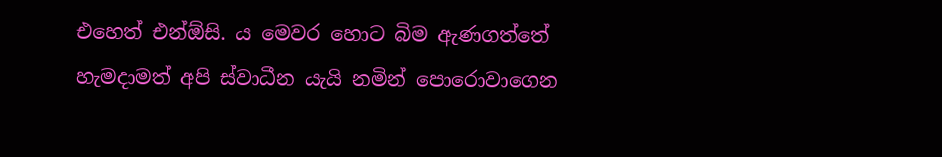එහෙත් එන්ඕසි. ය මෙවර හොට බිම ඇණගත්තේ හැමදාමත් අපි ස්වාධීන යැයි නමින් පොරොවාගෙන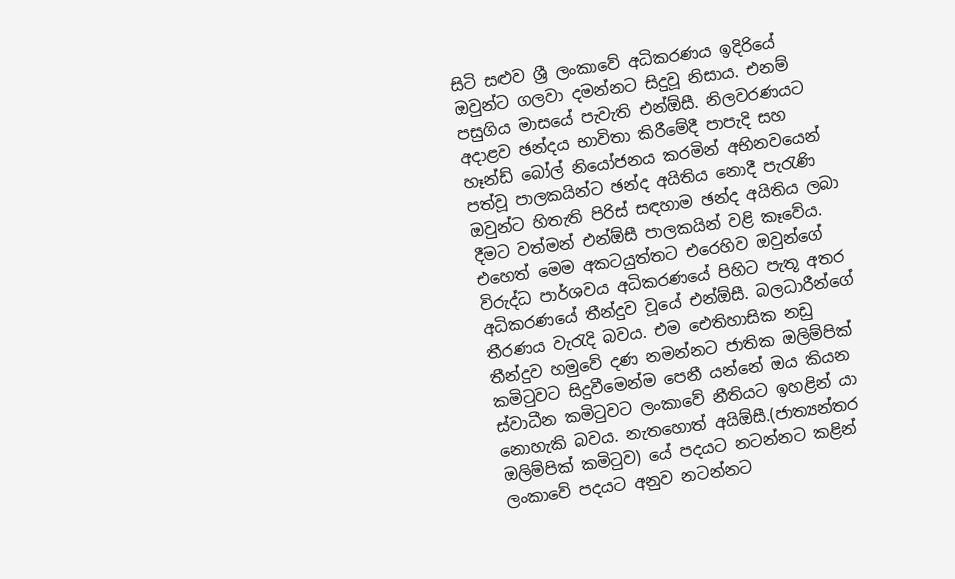සිටි සළුව ශ්‍රී ලංකාවේ අධිකරණය ඉදිරියේ ඔවුන්ට ගලවා දමන්නට සිදුවූ නිසාය. එනම් පසුගිය මාසයේ පැවැති එන්ඕසී. නිලවරණයට අදාළව ඡන්දය භාවිතා කිරීමේදී පාපැදි සහ හෑන්ඩ් බෝල් නියෝජනය කරමින් අභිනවයෙන් පත්වූ පාලකයින්ට ඡන්ද අයිතිය නොදී පැරැණි ඔවුන්ට හිතැති පිරිස් සඳහාම ඡන්ද අයිතිය ලබා දීමට වත්මන් එන්ඕසී පාලකයින් වළි කෑවේය. එහෙත් මෙම අකටයුත්තට එරෙහිව ඔවුන්ගේ විරුද්ධ පාර්ශවය අධිකරණයේ පිහිට පැතූ අතර අධිකරණයේ තීන්දුව වූයේ එන්ඕසී. බලධාරීන්ගේ තීරණය වැරැදි බවය. එම ඓතිහාසික නඩු තීන්දුව හමුවේ දණ නමන්නට ජාතික ඔලිම්පික් කමිටුවට සිදුවීමෙන්ම පෙනී යන්නේ ඔය කියන ස්වාධීන කමිටුවට ලංකාවේ නීතියට ඉහළින් යා නොහැකි බවය. නැතහොත් අයිඕසී.(ජාත්‍යන්තර ඔලිම්පික් කමිටුව) යේ පදයට නටන්නට කළින් ලංකාවේ පදයට අනුව නටන්නට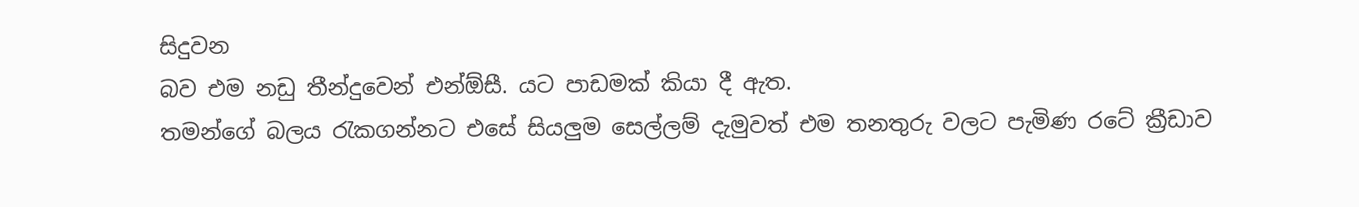සිදුවන
බව එම නඩු තීන්දුවෙන් එන්ඕසී. යට පාඩමක් කියා දී ඇත.
තමන්ගේ බලය රැකගන්නට එසේ සියලුම සෙල්ලම් දැමුවත් එම තනතුරු වලට පැමිණ රටේ ක්‍රීඩාව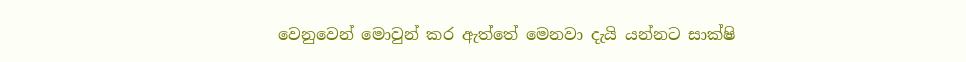වෙනුවෙන් මොවුන් කර ඇත්තේ මෙනවා දැයි යන්නට සාක්ෂි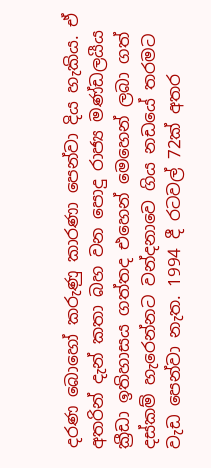දරණ බොහෝ කරුණු කාරණා පෙන්වා දිය හැකිය. ඒ අතරින් දැන් කතා බහ වන පොදු රාජ්‍ය මණ්ඩලයීය ක්‍රීඩා ඉතිහාසය ගත්තද එහෙන් මෙහෙන් ලබා ගත් දස්කම් හැරෙන්නට වන්දනාවෙ ගිය නඩයේ තරමට වැඩ පෙන්වා නැත. 1994 දී රටවල් 72ක් අතර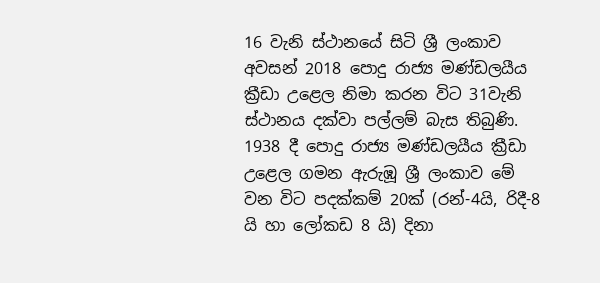16 වැනි ස්ථානයේ සිටි ශ්‍රී ලංකාව අවසන් 2018 පොදු රාජ්‍ය මණ්ඩලයීය ක්‍රීඩා උළෙල නිමා කරන විට 31වැනි ස්ථානය දක්වා පල්ලම් බැස තිබුණි.
1938 දී පොදු රාජ්‍ය මණ්ඩලයීය ක්‍රීඩා උළෙල ගමන ඇරුඹූ ශ්‍රී ලංකාව මේ වන විට පදක්කම් 20ක් (රන්-4යි, රිදී-8 යි හා ලෝකඩ 8 යි) දිනා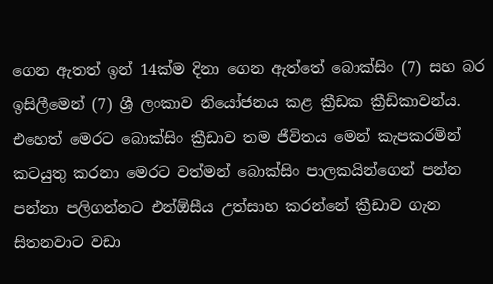ගෙන ඇතත් ඉන් 14ක්ම දිනා ගෙන ඇත්තේ බොක්සිං (7) සහ බර ඉසිලීමෙන් (7) ශ්‍රී ලංකාව නියෝජනය කළ ක්‍රීඩක ක්‍රීඩිකාවන්ය. එහෙත් මෙරට බොක්සිං ක්‍රීඩාව තම ජීවිතය මෙන් කැපකරමින් කටයුතු කරනා මෙරට වත්මන් බොක්සිං පාලකයින්ගෙන් පන්න පන්නා පලිගන්නට එන්ඕසීය උත්සාහ කරන්නේ ක්‍රීඩාව ගැන සිතනවාට වඩා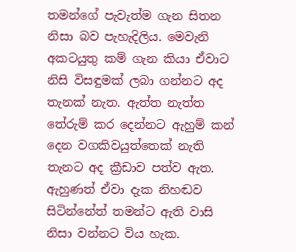තමන්ගේ පැවැත්ම ගැන සිතන නිසා බව පැහැදිලිය. මෙවැනි අකටයුතු කම් ගැන කියා ඒවාට නිසි විසඳුමක් ලබා ගන්නට අද තැනක් නැත. ඇත්ත නැත්ත තේරුම් කර දෙන්නට ඇහුම් කන් දෙන වගකිවයුත්තෙක් නැති තැනට අද ක්‍රීඩාව පත්ව ඇත. ඇහුණත් ඒවා දැක නිහඬව සිටින්නේත් තමන්ට ඇති වාසි නිසා වන්නට විය හැක.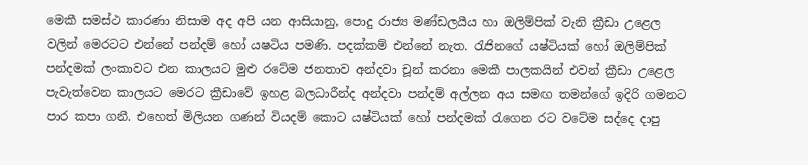මෙකී සමස්ථ කාරණා නිසාම අද අපි යන ආසියානු, පොදු රාජ්‍ය මණ්ඩලයීය හා ඔලිම්පික් වැනි ක්‍රීඩා උළෙල වලින් මෙරටට එන්නේ පන්දම් හෝ යෂටිය පමණි. පදක්කම් එන්නේ නැත. රැජිනගේ යෂ්ටියක් හෝ ඔලිම්පික් පන්දමක් ලංකාවට එන කාලයට මුළු රටේම ජනතාව අන්දවා චූන් කරනා මෙකී පාලකයින් එවන් ක්‍රීඩා උළෙල පැවැත්වෙන කාලයට මෙරට ක්‍රීඩාවේ ඉහළ බලධාරීන්ද අන්දවා පන්දම් අල්ලන අය සමඟ තමන්ගේ ඉදිරි ගමනට පාර කපා ගනී. එහෙත් මිලියන ගණන් වියදම් කොට යෂ්ටියක් හෝ පන්දමක් රැගෙන රට වටේම සද්දෙ දාපු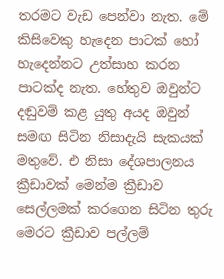තරමට වැඩ පෙන්වා නැත. මේ කිසිවෙකු හැදෙන පාටක් හෝ හැදෙන්නට උත්සාහ කරන පාටක්ද නැත. හේතුව ඔවුන්ට දඬුවම් කළ යුතු අයද ඔවුන් සමඟ සිටින නිසාදැයි සැකයක් මතුවේ. එ නිසා දේශපාලනය ක්‍රීඩාවක් මෙන්ම ක්‍රීඩාව සෙල්ලමක් කරගෙන සිටින තුරු මෙරට ක්‍රීඩාව පල්ලම්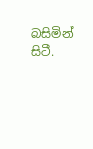බසිමින් සිටී.